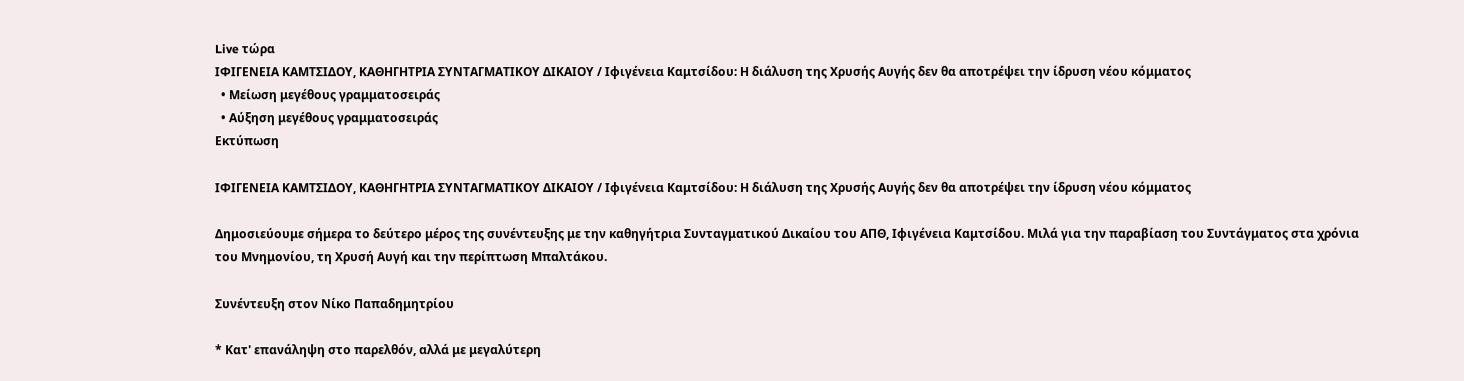Live τώρα
ΙΦΙΓΕΝΕΙΑ ΚΑΜΤΣΙΔΟΥ, ΚΑΘΗΓΗΤΡΙΑ ΣΥΝΤΑΓΜΑΤΙΚΟΥ ΔΙΚΑΙΟΥ / Ιφιγένεια Καμτσίδου: Η διάλυση της Χρυσής Αυγής δεν θα αποτρέψει την ίδρυση νέου κόμματος
  • Μείωση μεγέθους γραμματοσειράς
  • Αύξηση μεγέθους γραμματοσειράς
Εκτύπωση

ΙΦΙΓΕΝΕΙΑ ΚΑΜΤΣΙΔΟΥ, ΚΑΘΗΓΗΤΡΙΑ ΣΥΝΤΑΓΜΑΤΙΚΟΥ ΔΙΚΑΙΟΥ / Ιφιγένεια Καμτσίδου: Η διάλυση της Χρυσής Αυγής δεν θα αποτρέψει την ίδρυση νέου κόμματος

Δημοσιεύουμε σήμερα το δεύτερο μέρος της συνέντευξης με την καθηγήτρια Συνταγματικού Δικαίου του ΑΠΘ, Ιφιγένεια Καμτσίδου. Μιλά για την παραβίαση του Συντάγματος στα χρόνια του Μνημονίου, τη Χρυσή Αυγή και την περίπτωση Μπαλτάκου.

Συνέντευξη στον Νίκο Παπαδημητρίου

* Κατ' επανάληψη στο παρελθόν, αλλά με μεγαλύτερη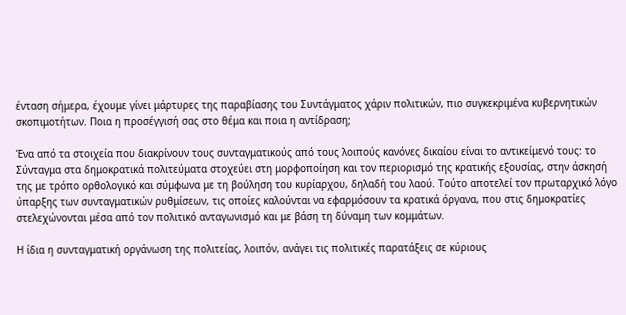ένταση σήμερα, έχουμε γίνει μάρτυρες της παραβίασης του Συντάγματος χάριν πολιτικών, πιο συγκεκριμένα κυβερνητικών σκοπιμοτήτων. Ποια η προσέγγισή σας στο θέμα και ποια η αντίδραση;

Ένα από τα στοιχεία που διακρίνουν τους συνταγματικούς από τους λοιπούς κανόνες δικαίου είναι το αντικείμενό τους: το Σύνταγμα στα δημοκρατικά πολιτεύματα στοχεύει στη μορφοποίηση και τον περιορισμό της κρατικής εξουσίας, στην άσκησή της με τρόπο ορθολογικό και σύμφωνα με τη βούληση του κυρίαρχου, δηλαδή του λαού. Τούτο αποτελεί τον πρωταρχικό λόγο ύπαρξης των συνταγματικών ρυθμίσεων, τις οποίες καλούνται να εφαρμόσουν τα κρατικά όργανα, που στις δημοκρατίες στελεχώνονται μέσα από τον πολιτικό ανταγωνισμό και με βάση τη δύναμη των κομμάτων.

Η ίδια η συνταγματική οργάνωση της πολιτείας, λοιπόν, ανάγει τις πολιτικές παρατάξεις σε κύριους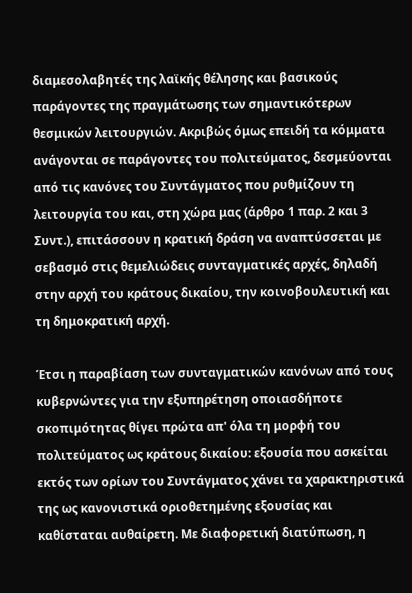διαμεσολαβητές της λαϊκής θέλησης και βασικούς παράγοντες της πραγμάτωσης των σημαντικότερων θεσμικών λειτουργιών. Ακριβώς όμως επειδή τα κόμματα ανάγονται σε παράγοντες του πολιτεύματος, δεσμεύονται από τις κανόνες του Συντάγματος που ρυθμίζουν τη λειτουργία του και, στη χώρα μας (άρθρο 1 παρ. 2 και 3 Συντ.), επιτάσσουν η κρατική δράση να αναπτύσσεται με σεβασμό στις θεμελιώδεις συνταγματικές αρχές, δηλαδή στην αρχή του κράτους δικαίου, την κοινοβουλευτική και τη δημοκρατική αρχή.

Έτσι η παραβίαση των συνταγματικών κανόνων από τους κυβερνώντες για την εξυπηρέτηση οποιασδήποτε σκοπιμότητας θίγει πρώτα απ' όλα τη μορφή του πολιτεύματος ως κράτους δικαίου: εξουσία που ασκείται εκτός των ορίων του Συντάγματος χάνει τα χαρακτηριστικά της ως κανονιστικά οριοθετημένης εξουσίας και καθίσταται αυθαίρετη. Με διαφορετική διατύπωση, η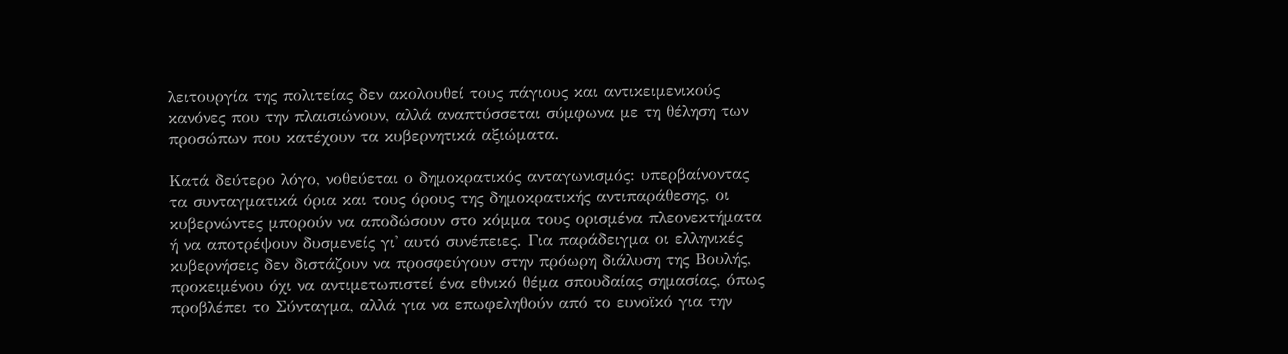λειτουργία της πολιτείας δεν ακολουθεί τους πάγιους και αντικειμενικούς κανόνες που την πλαισιώνουν, αλλά αναπτύσσεται σύμφωνα με τη θέληση των προσώπων που κατέχουν τα κυβερνητικά αξιώματα.

Κατά δεύτερο λόγο, νοθεύεται ο δημοκρατικός ανταγωνισμός: υπερβαίνοντας τα συνταγματικά όρια και τους όρους της δημοκρατικής αντιπαράθεσης, οι κυβερνώντες μπορούν να αποδώσουν στο κόμμα τους ορισμένα πλεονεκτήματα ή να αποτρέψουν δυσμενείς γι' αυτό συνέπειες. Για παράδειγμα οι ελληνικές κυβερνήσεις δεν διστάζουν να προσφεύγουν στην πρόωρη διάλυση της Βουλής, προκειμένου όχι να αντιμετωπιστεί ένα εθνικό θέμα σπουδαίας σημασίας, όπως προβλέπει το Σύνταγμα, αλλά για να επωφεληθούν από το ευνοϊκό για την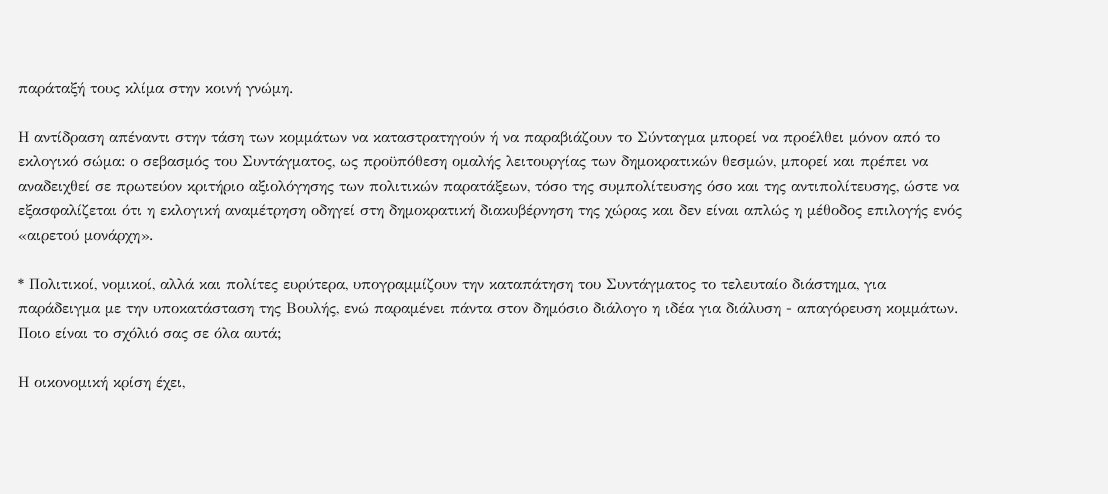παράταξή τους κλίμα στην κοινή γνώμη.

Η αντίδραση απέναντι στην τάση των κομμάτων να καταστρατηγούν ή να παραβιάζουν το Σύνταγμα μπορεί να προέλθει μόνον από το εκλογικό σώμα: ο σεβασμός του Συντάγματος, ως προϋπόθεση ομαλής λειτουργίας των δημοκρατικών θεσμών, μπορεί και πρέπει να αναδειχθεί σε πρωτεύον κριτήριο αξιολόγησης των πολιτικών παρατάξεων, τόσο της συμπολίτευσης όσο και της αντιπολίτευσης, ώστε να εξασφαλίζεται ότι η εκλογική αναμέτρηση οδηγεί στη δημοκρατική διακυβέρνηση της χώρας και δεν είναι απλώς η μέθοδος επιλογής ενός «αιρετού μονάρχη».

* Πολιτικοί, νομικοί, αλλά και πολίτες ευρύτερα, υπογραμμίζουν την καταπάτηση του Συντάγματος το τελευταίο διάστημα, για παράδειγμα με την υποκατάσταση της Βουλής, ενώ παραμένει πάντα στον δημόσιο διάλογο η ιδέα για διάλυση - απαγόρευση κομμάτων. Ποιο είναι το σχόλιό σας σε όλα αυτά;

Η οικονομική κρίση έχει,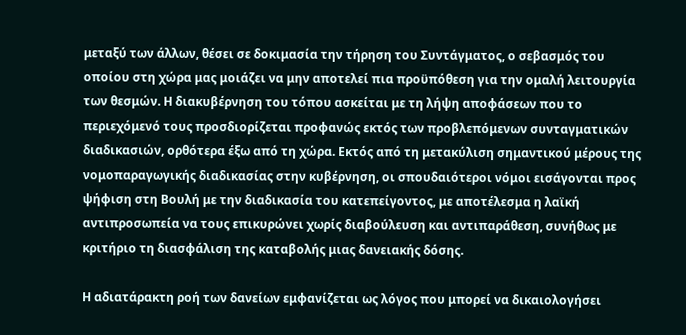μεταξύ των άλλων, θέσει σε δοκιμασία την τήρηση του Συντάγματος, ο σεβασμός του οποίου στη χώρα μας μοιάζει να μην αποτελεί πια προϋπόθεση για την ομαλή λειτουργία των θεσμών. Η διακυβέρνηση του τόπου ασκείται με τη λήψη αποφάσεων που το περιεχόμενό τους προσδιορίζεται προφανώς εκτός των προβλεπόμενων συνταγματικών διαδικασιών, ορθότερα έξω από τη χώρα. Εκτός από τη μετακύλιση σημαντικού μέρους της νομοπαραγωγικής διαδικασίας στην κυβέρνηση, οι σπουδαιότεροι νόμοι εισάγονται προς ψήφιση στη Βουλή με την διαδικασία του κατεπείγοντος, με αποτέλεσμα η λαϊκή αντιπροσωπεία να τους επικυρώνει χωρίς διαβούλευση και αντιπαράθεση, συνήθως με κριτήριο τη διασφάλιση της καταβολής μιας δανειακής δόσης.

Η αδιατάρακτη ροή των δανείων εμφανίζεται ως λόγος που μπορεί να δικαιολογήσει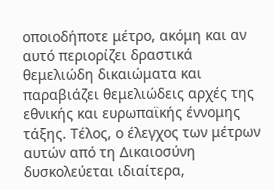οποιοδήποτε μέτρο, ακόμη και αν αυτό περιορίζει δραστικά θεμελιώδη δικαιώματα και παραβιάζει θεμελιώδεις αρχές της εθνικής και ευρωπαϊκής έννομης τάξης. Τέλος, ο έλεγχος των μέτρων αυτών από τη Δικαιοσύνη δυσκολεύεται ιδιαίτερα,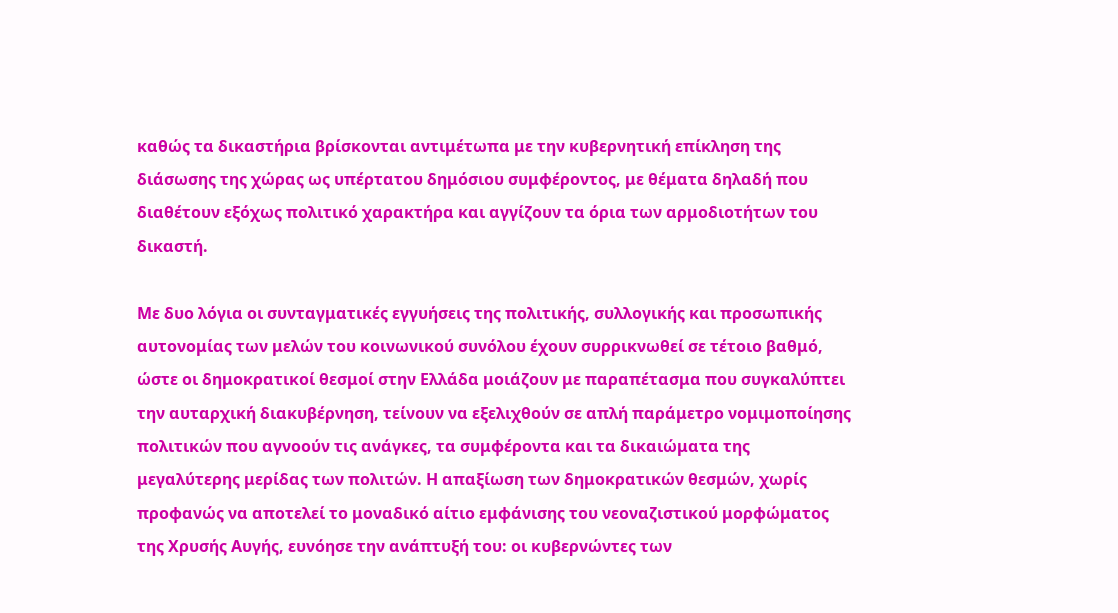καθώς τα δικαστήρια βρίσκονται αντιμέτωπα με την κυβερνητική επίκληση της διάσωσης της χώρας ως υπέρτατου δημόσιου συμφέροντος, με θέματα δηλαδή που διαθέτουν εξόχως πολιτικό χαρακτήρα και αγγίζουν τα όρια των αρμοδιοτήτων του δικαστή.

Με δυο λόγια οι συνταγματικές εγγυήσεις της πολιτικής, συλλογικής και προσωπικής αυτονομίας των μελών του κοινωνικού συνόλου έχουν συρρικνωθεί σε τέτοιο βαθμό, ώστε οι δημοκρατικοί θεσμοί στην Ελλάδα μοιάζουν με παραπέτασμα που συγκαλύπτει την αυταρχική διακυβέρνηση, τείνουν να εξελιχθούν σε απλή παράμετρο νομιμοποίησης πολιτικών που αγνοούν τις ανάγκες, τα συμφέροντα και τα δικαιώματα της μεγαλύτερης μερίδας των πολιτών. Η απαξίωση των δημοκρατικών θεσμών, χωρίς προφανώς να αποτελεί το μοναδικό αίτιο εμφάνισης του νεοναζιστικού μορφώματος της Χρυσής Αυγής, ευνόησε την ανάπτυξή του: οι κυβερνώντες των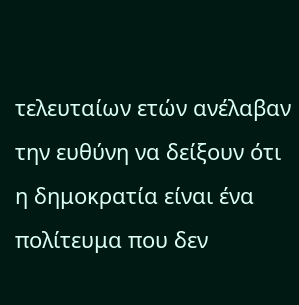τελευταίων ετών ανέλαβαν την ευθύνη να δείξουν ότι η δημοκρατία είναι ένα πολίτευμα που δεν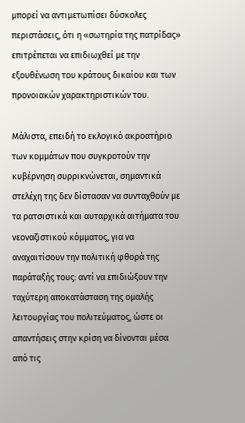μπορεί να αντιμετωπίσει δύσκολες περιστάσεις, ότι η «σωτηρία της πατρίδας» επιτρέπεται να επιδιωχθεί με την εξουθένωση του κράτους δικαίου και των προνοιακών χαρακτηριστικών του.

Μάλιστα, επειδή το εκλογικό ακροατήριο των κομμάτων που συγκροτούν την κυβέρνηση συρρικνώνεται, σημαντικά στελέχη της δεν δίστασαν να συνταχθούν με τα ρατσιστικά και αυταρχικά αιτήματα του νεοναζιστικού κόμματος, για να αναχαιτίσουν την πολιτική φθορά της παράταξής τους: αντί να επιδιώξουν την ταχύτερη αποκατάσταση της ομαλής λειτουργίας του πολιτεύματος, ώστε οι απαντήσεις στην κρίση να δίνονται μέσα από τις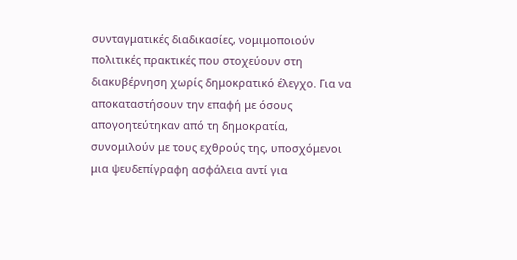συνταγματικές διαδικασίες, νομιμοποιούν πολιτικές πρακτικές που στοχεύουν στη διακυβέρνηση χωρίς δημοκρατικό έλεγχο. Για να αποκαταστήσουν την επαφή με όσους απογοητεύτηκαν από τη δημοκρατία, συνομιλούν με τους εχθρούς της, υποσχόμενοι μια ψευδεπίγραφη ασφάλεια αντί για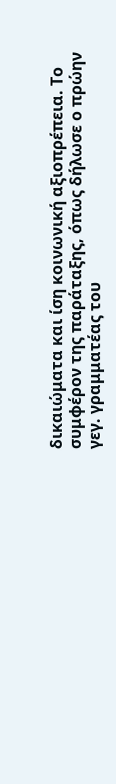δικαιώματα και ίση κοινωνική αξιοπρέπεια. Το συμφέρον της παράταξης, όπως δήλωσε ο πρώην γεγ. γραμματέας του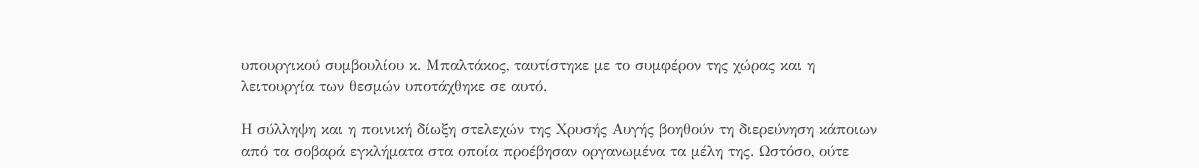υπουργικού συμβουλίου κ. Μπαλτάκος, ταυτίστηκε με το συμφέρον της χώρας και η λειτουργία των θεσμών υποτάχθηκε σε αυτό.

Η σύλληψη και η ποινική δίωξη στελεχών της Χρυσής Αυγής βοηθούν τη διερεύνηση κάποιων από τα σοβαρά εγκλήματα στα οποία προέβησαν οργανωμένα τα μέλη της. Ωστόσο, ούτε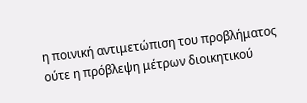η ποινική αντιμετώπιση του προβλήματος ούτε η πρόβλεψη μέτρων διοικητικού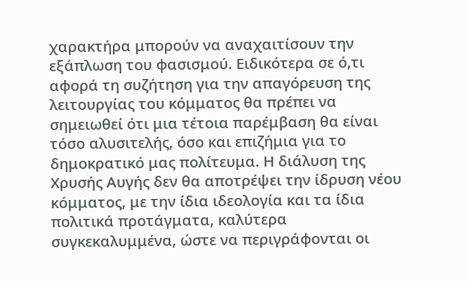χαρακτήρα μπορούν να αναχαιτίσουν την εξάπλωση του φασισμού. Ειδικότερα σε ό,τι αφορά τη συζήτηση για την απαγόρευση της λειτουργίας του κόμματος θα πρέπει να σημειωθεί ότι μια τέτοια παρέμβαση θα είναι τόσο αλυσιτελής, όσο και επιζήμια για το δημοκρατικό μας πολίτευμα. Η διάλυση της Χρυσής Αυγής δεν θα αποτρέψει την ίδρυση νέου κόμματος, με την ίδια ιδεολογία και τα ίδια πολιτικά προτάγματα, καλύτερα συγκεκαλυμμένα, ώστε να περιγράφονται οι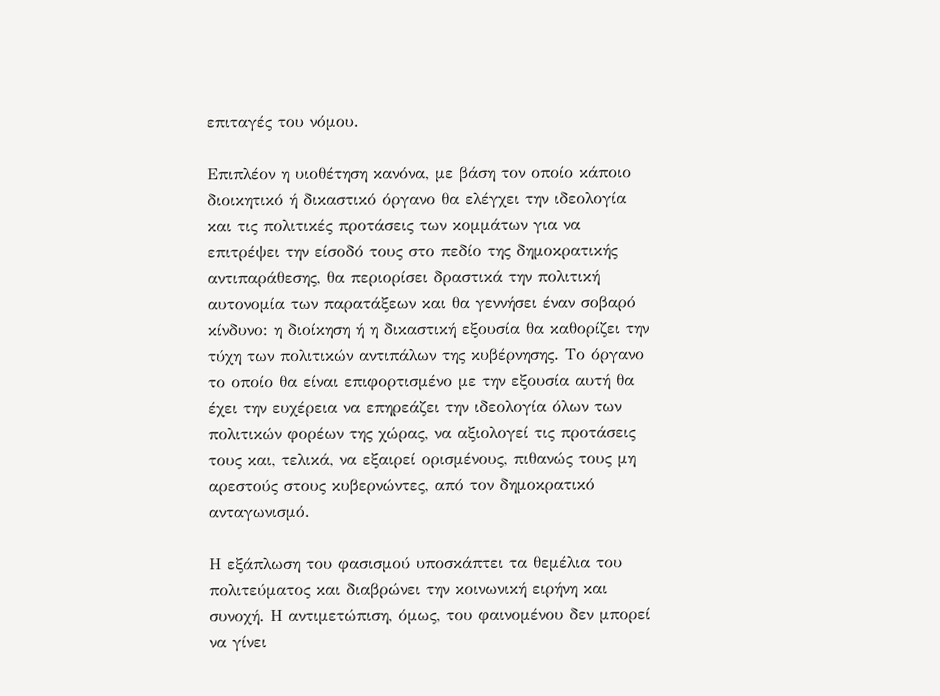επιταγές του νόμου.

Επιπλέον η υιοθέτηση κανόνα, με βάση τον οποίο κάποιο διοικητικό ή δικαστικό όργανο θα ελέγχει την ιδεολογία και τις πολιτικές προτάσεις των κομμάτων για να επιτρέψει την είσοδό τους στο πεδίο της δημοκρατικής αντιπαράθεσης, θα περιορίσει δραστικά την πολιτική αυτονομία των παρατάξεων και θα γεννήσει έναν σοβαρό κίνδυνο: η διοίκηση ή η δικαστική εξουσία θα καθορίζει την τύχη των πολιτικών αντιπάλων της κυβέρνησης. Το όργανο το οποίο θα είναι επιφορτισμένο με την εξουσία αυτή θα έχει την ευχέρεια να επηρεάζει την ιδεολογία όλων των πολιτικών φορέων της χώρας, να αξιολογεί τις προτάσεις τους και, τελικά, να εξαιρεί ορισμένους, πιθανώς τους μη αρεστούς στους κυβερνώντες, από τον δημοκρατικό ανταγωνισμό.

Η εξάπλωση του φασισμού υποσκάπτει τα θεμέλια του πολιτεύματος και διαβρώνει την κοινωνική ειρήνη και συνοχή. Η αντιμετώπιση, όμως, του φαινομένου δεν μπορεί να γίνει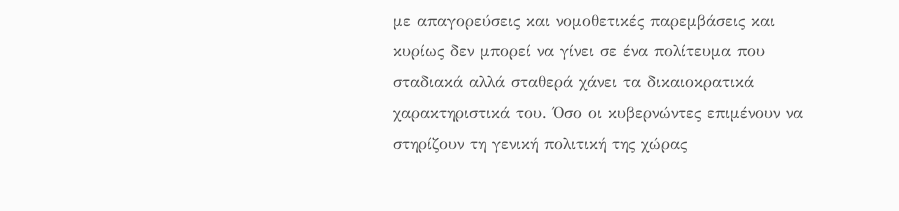με απαγορεύσεις και νομοθετικές παρεμβάσεις και κυρίως δεν μπορεί να γίνει σε ένα πολίτευμα που σταδιακά αλλά σταθερά χάνει τα δικαιοκρατικά χαρακτηριστικά του. Όσο οι κυβερνώντες επιμένουν να στηρίζουν τη γενική πολιτική της χώρας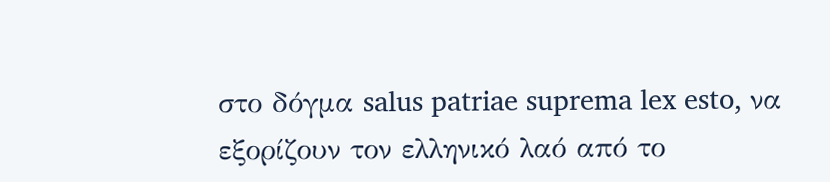στο δόγμα salus patriae suprema lex esto, να εξορίζουν τον ελληνικό λαό από το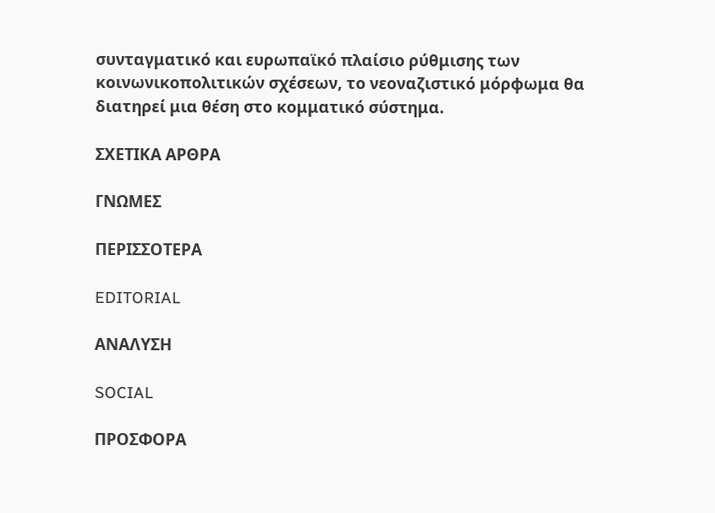συνταγματικό και ευρωπαϊκό πλαίσιο ρύθμισης των κοινωνικοπολιτικών σχέσεων, το νεοναζιστικό μόρφωμα θα διατηρεί μια θέση στο κομματικό σύστημα.

ΣΧΕΤΙΚΑ ΑΡΘΡΑ

ΓΝΩΜΕΣ

ΠΕΡΙΣΣΟΤΕΡΑ

EDITORIAL

ΑΝΑΛΥΣΗ

SOCIAL

ΠΡΟΣΦΟΡΑ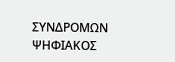ΣΥΝΔΡΟΜΩΝ ΨΗΦΙΑΚΟΣ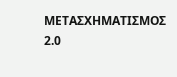ΜΕΤΑΣΧΗΜΑΤΙΣΜΟΣ 2.0